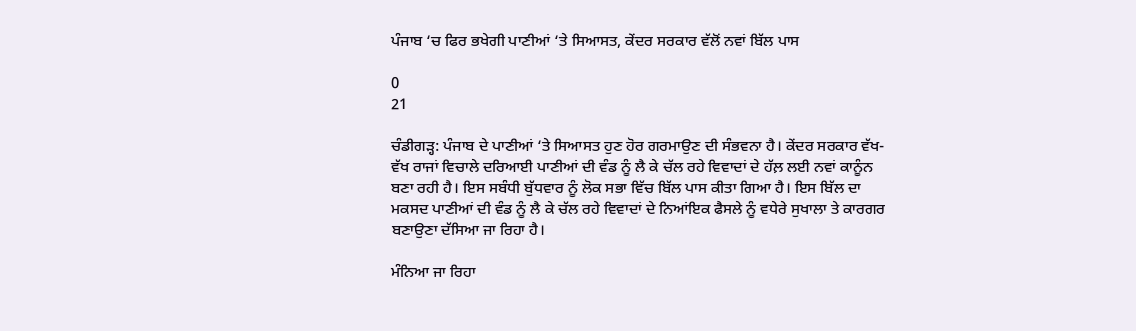ਪੰਜਾਬ ‘ਚ ਫਿਰ ਭਖੇਗੀ ਪਾਣੀਆਂ ‘ਤੇ ਸਿਆਸਤ, ਕੇਂਦਰ ਸਰਕਾਰ ਵੱਲੋਂ ਨਵਾਂ ਬਿੱਲ ਪਾਸ

0
21

ਚੰਡੀਗੜ੍ਹ: ਪੰਜਾਬ ਦੇ ਪਾਣੀਆਂ ‘ਤੇ ਸਿਆਸਤ ਹੁਣ ਹੋਰ ਗਰਮਾਉਣ ਦੀ ਸੰਭਵਨਾ ਹੈ। ਕੇਂਦਰ ਸਰਕਾਰ ਵੱਖ-ਵੱਖ ਰਾਜਾਂ ਵਿਚਾਲੇ ਦਰਿਆਈ ਪਾਣੀਆਂ ਦੀ ਵੰਡ ਨੂੰ ਲੈ ਕੇ ਚੱਲ ਰਹੇ ਵਿਵਾਦਾਂ ਦੇ ਹੱਲ਼ ਲਈ ਨਵਾਂ ਕਾਨੂੰਨ ਬਣਾ ਰਹੀ ਹੈ। ਇਸ ਸਬੰਧੀ ਬੁੱਧਵਾਰ ਨੂੰ ਲੋਕ ਸਭਾ ਵਿੱਚ ਬਿੱਲ ਪਾਸ ਕੀਤਾ ਗਿਆ ਹੈ। ਇਸ ਬਿੱਲ ਦਾ ਮਕਸਦ ਪਾਣੀਆਂ ਦੀ ਵੰਡ ਨੂੰ ਲੈ ਕੇ ਚੱਲ ਰਹੇ ਵਿਵਾਦਾਂ ਦੇ ਨਿਆਂਇਕ ਫੈਸਲੇ ਨੂੰ ਵਧੇਰੇ ਸੁਖਾਲਾ ਤੇ ਕਾਰਗਰ ਬਣਾਉਣਾ ਦੱਸਿਆ ਜਾ ਰਿਹਾ ਹੈ।

ਮੰਨਿਆ ਜਾ ਰਿਹਾ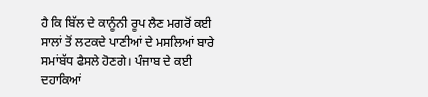ਹੈ ਕਿ ਬਿੱਲ ਦੇ ਕਾਨੂੰਨੀ ਰੂਪ ਲੈਣ ਮਗਰੋਂ ਕਈ ਸਾਲਾਂ ਤੋਂ ਲਟਕਦੇ ਪਾਣੀਆਂ ਦੇ ਮਸਲਿਆਂ ਬਾਰੇ ਸਮਾਂਬੱਧ ਫੈਸਲੇ ਹੋਣਗੇ। ਪੰਜਾਬ ਦੇ ਕਈ ਦਹਾਕਿਆਂ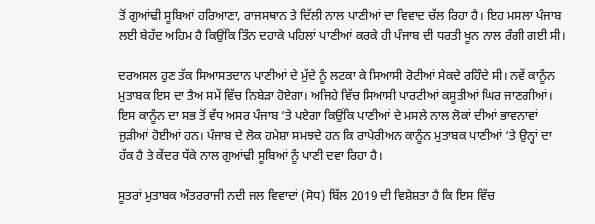ਤੋਂ ਗੁਆਂਢੀ ਸੂਬਿਆਂ ਹਰਿਆਣਾ, ਰਾਜਸਥਾਨ ਤੇ ਦਿੱਲੀ ਨਾਲ ਪਾਣੀਆਂ ਦਾ ਵਿਵਾਦ ਚੱਲ ਰਿਹਾ ਹੈ। ਇਹ ਮਸਲਾ ਪੰਜਾਬ ਲਈ ਬੇਹੱਦ ਅਹਿਮ ਹੈ ਕਿਉਂਕਿ ਤਿੰਨ ਦਹਾਕੇ ਪਹਿਲਾਂ ਪਾਣੀਆਂ ਕਰਕੇ ਹੀ ਪੰਜਾਬ ਦੀ ਧਰਤੀ ਖੂਨ ਨਾਲ ਰੰਗੀ ਗਈ ਸੀ।

ਦਰਅਸਲ ਹੁਣ ਤੱਕ ਸਿਆਸਤਦਾਨ ਪਾਣੀਆਂ ਦੇ ਮੁੱਦੇ ਨੂੰ ਲਟਕਾ ਕੇ ਸਿਆਸੀ ਰੋਟੀਆਂ ਸੇਕਦੇ ਰਹਿੰਦੇ ਸੀ। ਨਵੇਂ ਕਾਨੂੰਨ ਮੁਤਾਬਕ ਇਸ ਦਾ ਤੈਅ ਸਮੇਂ ਵਿੱਚ ਨਿਬੇੜਾ ਹੋਏਗਾ। ਅਜਿਹੇ ਵਿੱਚ ਸਿਆਸੀ ਪਾਰਟੀਆਂ ਕਸੂਤੀਆਂ ਘਿਰ ਜਾਣਗੀਆਂ। ਇਸ ਕਾਨੂੰਨ ਦਾ ਸਭ ਤੋਂ ਵੱਧ ਅਸਰ ਪੰਜਾਬ ‘ਤੇ ਪਏਗਾ ਕਿਉਂਕਿ ਪਾਣੀਆਂ ਦੇ ਮਸਲੇ ਨਾਲ ਲੋਕਾਂ ਦੀਆਂ ਭਾਵਨਾਵਾਂ ਜੁੜੀਆਂ ਹੋਈਆਂ ਹਨ। ਪੰਜਾਬ ਦੇ ਲੋਕ ਹਮੇਸ਼ਾ ਸਮਝਦੇ ਹਨ ਕਿ ਰਾਪੇਰੀਅਨ ਕਾਨੂੰਨ ਮੁਤਾਬਕ ਪਾਣੀਆਂ ‘ਤੇ ਉਨ੍ਹਾਂ ਦਾ ਹੱਕ ਹੈ ਤੇ ਕੇਂਦਰ ਧੱਕੇ ਨਾਲ ਗੁਆਂਢੀ ਸੂਬਿਆਂ ਨੂੰ ਪਾਣੀ ਦਵਾ ਰਿਹਾ ਹੈ।

ਸੂਤਰਾਂ ਮੁਤਾਬਕ ਅੰਤਰਰਾਜੀ ਨਦੀ ਜਲ ਵਿਵਾਦਾਂ (ਸੋਧ) ਬਿੱਲ 2019 ਦੀ ਵਿਸ਼ੇਸ਼ਤਾ ਹੈ ਕਿ ਇਸ ਵਿੱਚ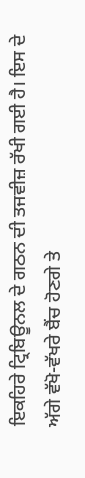ਇਕਹਿਰੇ ਟ੍ਰਿਬਿਊਨਲ ਦੇ ਗਠਨ ਦੀ ਤਜਵੀਜ਼ ਰੱਖੀ ਗਈ ਹੈ। ਇਸ ਦੇ ਅੱਗੇ ਵੱਖੋ-ਵੱਖਰੇ ਬੈਂਚ ਹੋਣਗੇ ਤੇ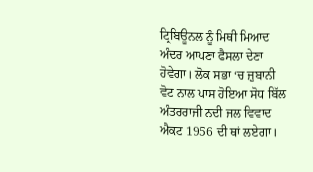ਟ੍ਰਿਬਿਊਨਲ ਨੂੰ ਮਿਥੀ ਮਿਆਦ ਅੰਦਰ ਆਪਣਾ ਫੈਸਲਾ ਦੇਣਾ ਹੋਵੇਗਾ। ਲੋਕ ਸਭਾ ‘ਚ ਜ਼ੁਬਾਨੀ ਵੋਟ ਨਾਲ ਪਾਸ ਹੋਇਆ ਸੋਧ ਬਿੱਲ ਅੰਤਰਰਾਜੀ ਨਦੀ ਜਲ ਵਿਵਾਦ ਐਕਟ 1956 ਦੀ ਥਾਂ ਲਏਗਾ।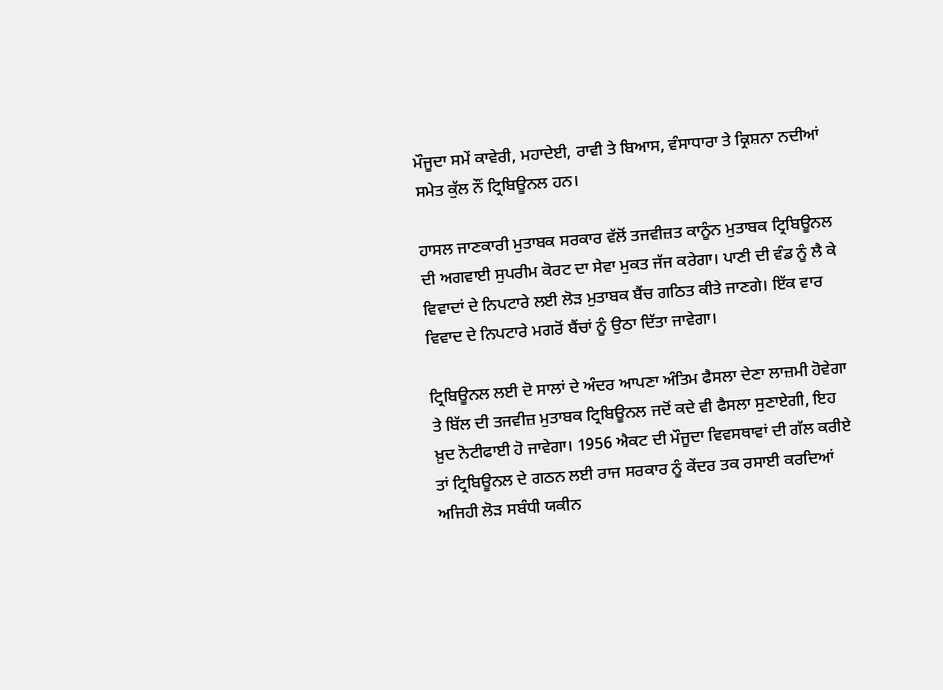ਮੌਜੂਦਾ ਸਮੇਂ ਕਾਵੇਰੀ, ਮਹਾਦੇਈ, ਰਾਵੀ ਤੇ ਬਿਆਸ, ਵੰਸਾਧਾਰਾ ਤੇ ਕ੍ਰਿਸ਼ਨਾ ਨਦੀਆਂ ਸਮੇਤ ਕੁੱਲ ਨੌਂ ਟ੍ਰਿਬਿਊਨਲ ਹਨ।

ਹਾਸਲ ਜਾਣਕਾਰੀ ਮੁਤਾਬਕ ਸਰਕਾਰ ਵੱਲੋਂ ਤਜਵੀਜ਼ਤ ਕਾਨੂੰਨ ਮੁਤਾਬਕ ਟ੍ਰਿਬਿਊਨਲ ਦੀ ਅਗਵਾਈ ਸੁਪਰੀਮ ਕੋਰਟ ਦਾ ਸੇਵਾ ਮੁਕਤ ਜੱਜ ਕਰੇਗਾ। ਪਾਣੀ ਦੀ ਵੰਡ ਨੂੰ ਲੈ ਕੇ ਵਿਵਾਦਾਂ ਦੇ ਨਿਪਟਾਰੇ ਲਈ ਲੋੜ ਮੁਤਾਬਕ ਬੈਂਚ ਗਠਿਤ ਕੀਤੇ ਜਾਣਗੇ। ਇੱਕ ਵਾਰ ਵਿਵਾਦ ਦੇ ਨਿਪਟਾਰੇ ਮਗਰੋਂ ਬੈਂਚਾਂ ਨੂੰ ਉਠਾ ਦਿੱਤਾ ਜਾਵੇਗਾ।

ਟ੍ਰਿਬਿਊਨਲ ਲਈ ਦੋ ਸਾਲਾਂ ਦੇ ਅੰਦਰ ਆਪਣਾ ਅੰਤਿਮ ਫੈਸਲਾ ਦੇਣਾ ਲਾਜ਼ਮੀ ਹੋਵੇਗਾ ਤੇ ਬਿੱਲ ਦੀ ਤਜਵੀਜ਼ ਮੁਤਾਬਕ ਟ੍ਰਿਬਿਊਨਲ ਜਦੋਂ ਕਦੇ ਵੀ ਫੈਸਲਾ ਸੁਣਾਏਗੀ, ਇਹ ਖ਼ੁਦ ਨੋਟੀਫਾਈ ਹੋ ਜਾਵੇਗਾ। 1956 ਐਕਟ ਦੀ ਮੌਜੂਦਾ ਵਿਵਸਥਾਵਾਂ ਦੀ ਗੱਲ ਕਰੀਏ ਤਾਂ ਟ੍ਰਿਬਿਊਨਲ ਦੇ ਗਠਨ ਲਈ ਰਾਜ ਸਰਕਾਰ ਨੂੰ ਕੇਂਦਰ ਤਕ ਰਸਾਈ ਕਰਦਿਆਂ ਅਜਿਹੀ ਲੋੜ ਸਬੰਧੀ ਯਕੀਨ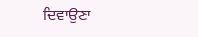ਦਿਵਾਉਣਾ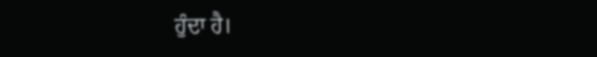ਹੁੰਦਾ ਹੈ।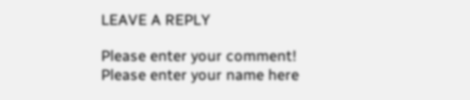LEAVE A REPLY

Please enter your comment!
Please enter your name here